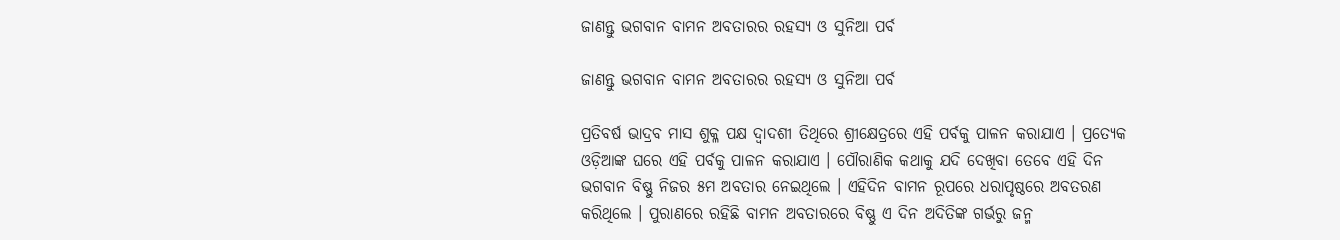ଜାଣନ୍ତୁ ଭଗବାନ ବାମନ ଅବତାରର ରହସ୍ୟ ଓ ସୁନିଆ ପର୍ବ

ଜାଣନ୍ତୁ ଭଗବାନ ବାମନ ଅବତାରର ରହସ୍ୟ ଓ ସୁନିଆ ପର୍ବ

ପ୍ରତିବର୍ଷ ଭାଦ୍ରବ ମାସ ଶୁକ୍ଳ ପକ୍ଷ ଦ୍ୱାଦଶୀ ତିଥିରେ ଶ୍ରୀକ୍ଷେତ୍ରରେ ଏହି ପର୍ବକୁ ପାଳନ କରାଯାଏ । ପ୍ରତ୍ୟେକ ଓଡ଼ିଆଙ୍କ ଘରେ ଏହି ପର୍ବକୁ ପାଳନ କରାଯାଏ । ପୌରାଣିକ କଥାକୁ ଯଦି ଦେଖିବା ତେବେ ଏହି ଦିନ ଭଗବାନ ବିଷ୍ଣୁ ନିଜର ୫ମ ଅବତାର ନେଇଥିଲେ । ଏହିଦିନ ବାମନ ରୂପରେ ଧରାପୃଷ୍ଠରେ ଅବତରଣ କରିଥିଲେ । ପୁରାଣରେ ରହିଛି ବାମନ ଅବତାରରେ ବିଷ୍ଣୁ ଏ ଦିନ ଅଦିତିଙ୍କ ଗର୍ଭରୁ ଜନ୍ମ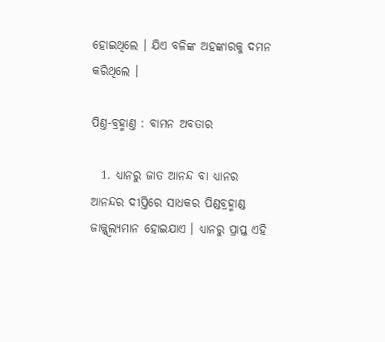ହୋଇଥିଲେ । ଯିଏ ବଳିଙ୍କ ଅହଙ୍କାରକୁ ଦମନ କରିଥିଲେ ।

ପିଣ୍ତ-ବ୍ରହ୍ମାଣ୍ତ : ବାମନ ଅବତାର

  1. ଧ୍ୟାନରୁ ଜାତ ଆନନ୍ଦ ବା ଧ୍ୟାନର ଆନନ୍ଦର ଦୀପ୍ତିରେ ସାଧକର ପିଣ୍ଡବ୍ରହ୍ମାଣ୍ଡ ଜାଜ୍ଜ୍ୱ୍ୱଲ୍ୟମାନ ହୋଇଯାଏ । ଧ୍ୟାନରୁ ପ୍ରାପ୍ତ ଏହି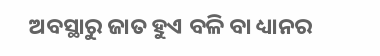ଅବସ୍ଥାରୁ ଜାତ ହୁଏ ବଳି ବା ଧ୍ୟାନର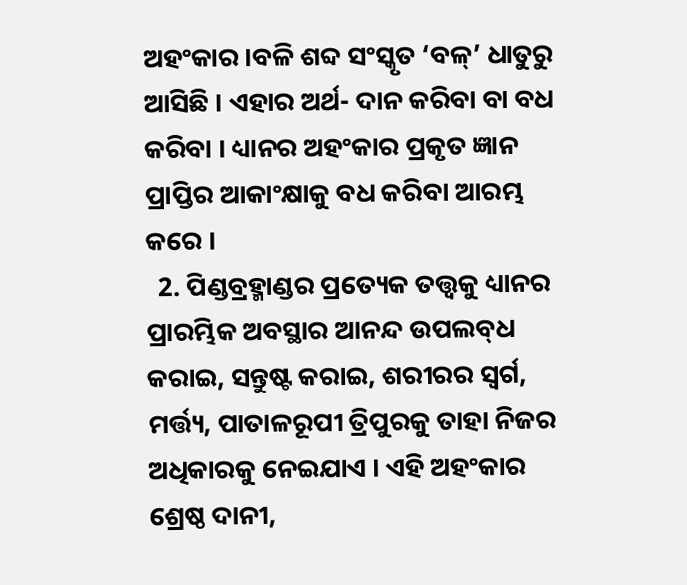ଅହଂକାର ।ବଳି ଶବ୍ଦ ସଂସ୍କୃତ ‘ବଳ୍‌’ ଧାତୁରୁ ଆସିଛି । ଏହାର ଅର୍ଥ- ଦାନ କରିବା ବା ବଧ କରିବା । ଧ୍ୟାନର ଅହଂକାର ପ୍ରକୃତ ଜ୍ଞାନ ପ୍ରାପ୍ତିର ଆକାଂକ୍ଷାକୁ ବଧ କରିବା ଆରମ୍ଭ କରେ ।
  2. ପିଣ୍ଡବ୍ରହ୍ମାଣ୍ଡର ପ୍ରତ୍ୟେକ ତତ୍ତ୍ୱକୁ ଧ୍ୟାନର ପ୍ରାରମ୍ଭିକ ଅବସ୍ଥାର ଆନନ୍ଦ ଉପଲବ୍‌ଧ କରାଇ, ସନ୍ତୁଷ୍ଟ କରାଇ, ଶରୀରର ସ୍ୱର୍ଗ, ମର୍ତ୍ତ୍ୟ, ପାତାଳରୂପୀ ତ୍ରିପୁରକୁ ତାହା ନିଜର ଅଧିକାରକୁ ନେଇଯାଏ । ଏହି ଅହଂକାର ଶ୍ରେଷ୍ଠ ଦାନୀ,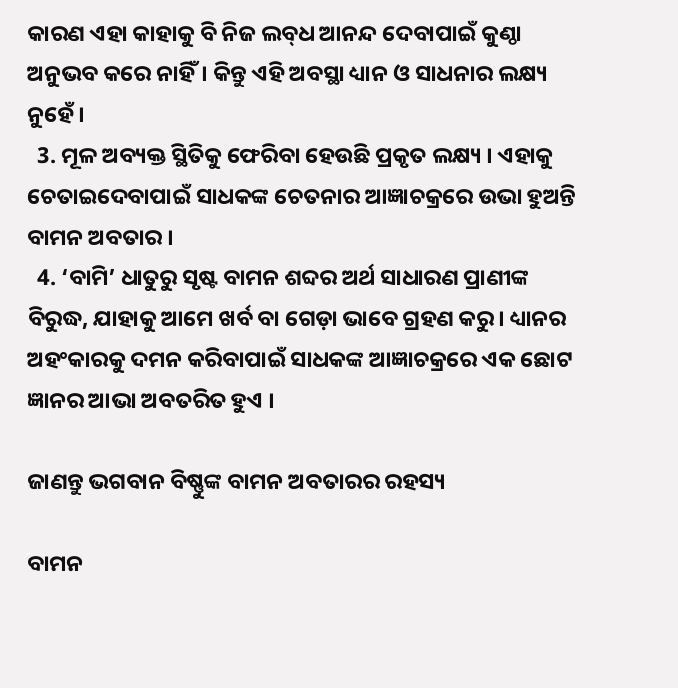କାରଣ ଏହା କାହାକୁ ବି ନିଜ ଲବ୍‌ଧ ଆନନ୍ଦ ଦେବାପାଇଁ କୁଣ୍ଠା ଅନୁଭବ କରେ ନାହିଁ। କିନ୍ତୁ ଏହି ଅବସ୍ଥା ଧ୍ୟାନ ଓ ସାଧନାର ଲକ୍ଷ୍ୟ ନୁହେଁ ।
  3. ମୂଳ ଅବ୍ୟକ୍ତ ସ୍ଥିତିକୁ ଫେରିବା ହେଉଛି ପ୍ରକୃତ ଲକ୍ଷ୍ୟ । ଏହାକୁ ଚେତାଇଦେବାପାଇଁ ସାଧକଙ୍କ ଚେତନାର ଆଜ୍ଞାଚକ୍ରରେ ଉଭା ହୁଅନ୍ତି ବାମନ ଅବତାର ।
  4. ‘ବାମି’ ଧାତୁରୁ ସୃଷ୍ଟ ବାମନ ଶବ୍ଦର ଅର୍ଥ ସାଧାରଣ ପ୍ରାଣୀଙ୍କ ବିରୁଦ୍ଧ, ଯାହାକୁ ଆମେ ଖର୍ବ ବା ଗେଡ଼ା ଭାବେ ଗ୍ରହଣ କରୁ । ଧ୍ୟାନର ଅହଂକାରକୁ ଦମନ କରିବାପାଇଁ ସାଧକଙ୍କ ଆଜ୍ଞାଚକ୍ରରେ ଏକ ଛୋଟ ଜ୍ଞାନର ଆଭା ଅବତରିତ ହୁଏ ।

ଜାଣନ୍ତୁ ଭଗବାନ ବିଷ୍ଣୁଙ୍କ ବାମନ ଅବତାରର ରହସ୍ୟ

ବାମନ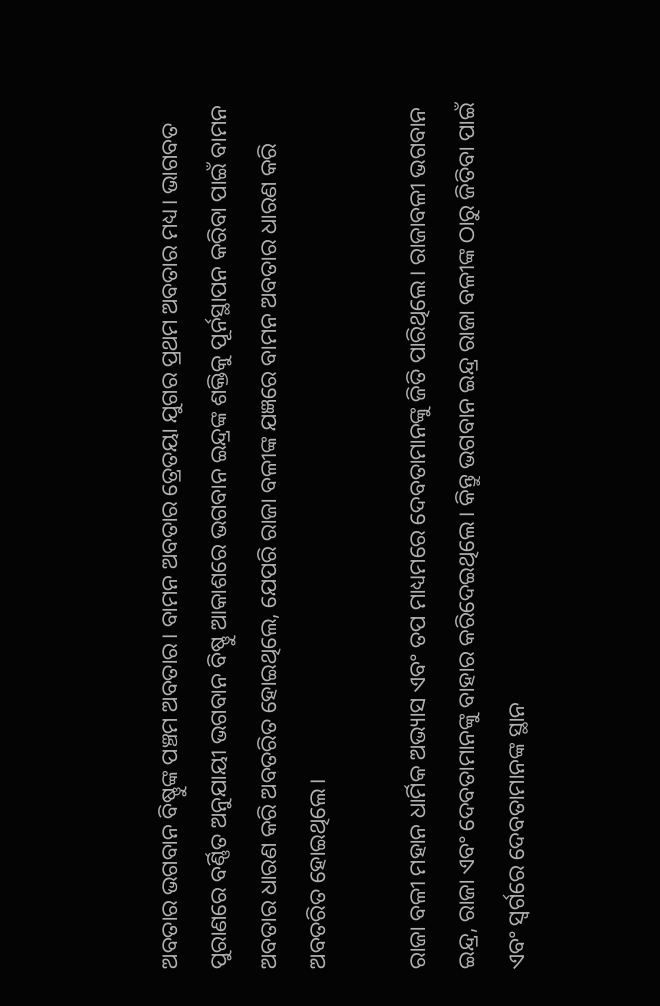ଅବତାର ଭଗବାନ ବିଷ୍ଣୁଙ୍କ ପଞ୍ଚମ ଅବତାର। ବାମନ ଅବତାର ତ୍ରେତୟା ଯୁଗର ପ୍ରଥମ ଅବତାର ମଧ୍ୟ। ଭାଗବତ ପୁରାଣରେ ବର୍ଣ୍ଣିତ ଅନୁଯାୟୀ ଭଗବାନ ବିଷ୍ଣୁ ଆକାଶରେ ଭଗବାନ ଇନ୍ଦ୍ରଙ୍କ ଶକ୍ତିକୁ ପୂର୍ନସ୍ଥାପନ କରିବା ପାଇଁ ବାମନ ଅବତାର ଧାରଣ କରି ଅବତରିତ ହୋଇଥିଲେ, ଯେପରି ରାଜା ବଳୀଙ୍କ ଯଜ୍ଞରେ ବାମନ ଅବତାର ଧାରଣ କରି ଅବତରିତ ହୋଇଥିଲେ।

ରାଜା ବଳୀ ମହାନ ଧାର୍ମିକ ଅଭ୍ୟାସ ଏବଂ ତପ ମାଧ୍ୟମରେ ଦେବତାମାନଙ୍କୁ ଜିତି ପାରିଥିଲେ। ରାଜାବଳୀ ଭଗବାନ ଇନ୍ଦ୍ର, ରାଜା ଏବଂ ଦେବତାମାନଙ୍କୁ ବାହାର କରିଦେଇଥିଲେ। କିନ୍ତୁ ଭଗବାନ ଇନ୍ଦ୍ର ରାଜା ବଳୀଙ୍କ ଠାରୁ ଜିତିବା ପାଇଁ ଏବଂ ସ୍ୱର୍ଗରେ ଦେବତାମାନଙ୍କ ସ୍ଥାନ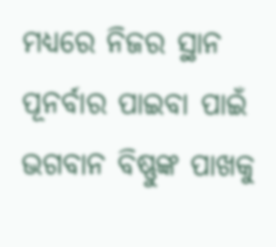ମଧ୍ୟରେ ନିଜର ସ୍ଥାନ ପୂନର୍ବାର ପାଇବା ପାଇଁ ଭଗବାନ ବିଷ୍ଣୁଙ୍କ ପାଖକୁ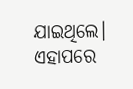ଯାଇଥିଲେ। ଏହାପରେ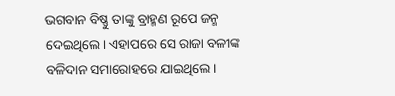ଭଗବାନ ବିଷ୍ଣୁ ତାଙ୍କୁ ବ୍ରାହ୍ମଣ ରୂପେ ଜନ୍ମ ଦେଇଥିଲେ। ଏହାପରେ ସେ ରାଜା ବଳୀଙ୍କ ବଳିଦାନ ସମାରୋହରେ ଯାଇଥିଲେ।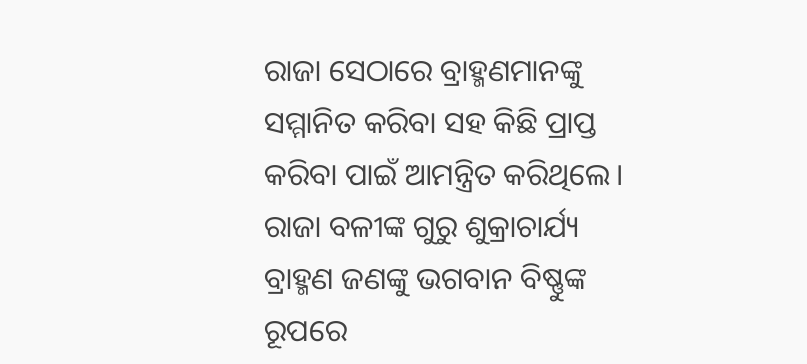ରାଜା ସେଠାରେ ବ୍ରାହ୍ମଣମାନଙ୍କୁ ସମ୍ମାନିତ କରିବା ସହ କିଛି ପ୍ରାପ୍ତ କରିବା ପାଇଁ ଆମନ୍ତ୍ରିତ କରିଥିଲେ। ରାଜା ବଳୀଙ୍କ ଗୁରୁ ଶୁକ୍ରାଚାର୍ଯ୍ୟ ବ୍ରାହ୍ମଣ ଜଣଙ୍କୁ ଭଗବାନ ବିଷ୍ଣୁଙ୍କ ରୂପରେ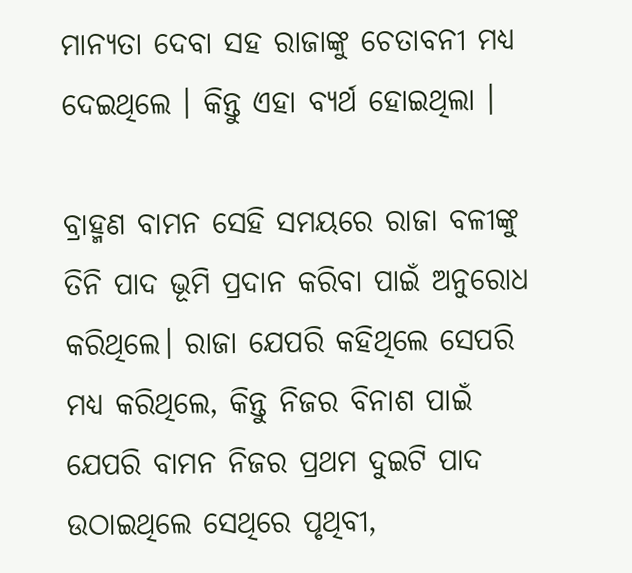ମାନ୍ୟତା ଦେବା ସହ ରାଜାଙ୍କୁ ଚେତାବନୀ ମଧ୍ୟ ଦେଇଥିଲେ । କିନ୍ତୁ ଏହା ବ୍ୟର୍ଥ ହୋଇଥିଲା ।

ବ୍ରାହ୍ମଣ ବାମନ ସେହି ସମୟରେ ରାଜା ବଳୀଙ୍କୁ ତିନି ପାଦ ଭୂମି ପ୍ରଦାନ କରିବା ପାଇଁ ଅନୁରୋଧ କରିଥିଲେ। ରାଜା ଯେପରି କହିଥିଲେ ସେପରି ମଧ୍ୟ କରିଥିଲେ, କିନ୍ତୁ ନିଜର ବିନାଶ ପାଇଁ ଯେପରି ବାମନ ନିଜର ପ୍ରଥମ ଦୁଇଟି ପାଦ ଉଠାଇଥିଲେ ସେଥିରେ ପୃଥିବୀ,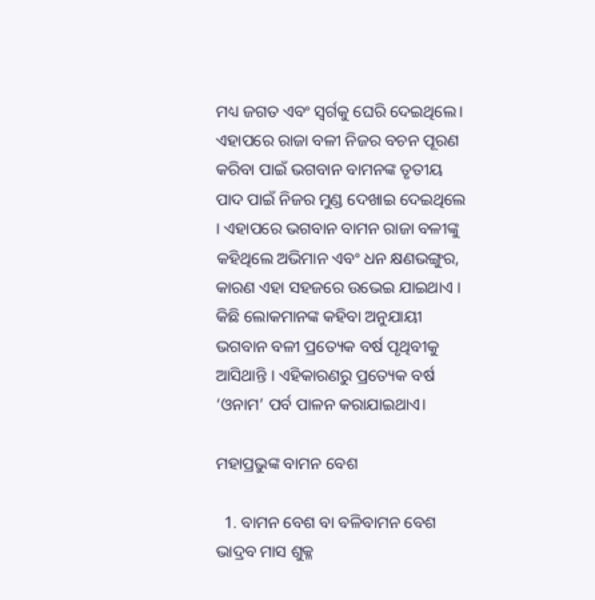ମଧ୍ୟ ଜଗତ ଏବଂ ସ୍ୱର୍ଗକୁ ଘେରି ଦେଇଥିଲେ। ଏହାପରେ ରାଜା ବଳୀ ନିଜର ବଚନ ପୂରଣ କରିବା ପାଇଁ ଭଗବାନ ବାମନଙ୍କ ତୃତୀୟ ପାଦ ପାଇଁ ନିଜର ମୁଣ୍ଡ ଦେଖାଇ ଦେଇଥିଲେ । ଏହାପରେ ଭଗବାନ ବାମନ ରାଜା ବଳୀଙ୍କୁ କହିଥିଲେ ଅଭିମାନ ଏବଂ ଧନ କ୍ଷଣଭଙ୍ଗୁର, କାରଣ ଏହା ସହଜରେ ଉଭେଇ ଯାଇଥାଏ । କିଛି ଲୋକମାନଙ୍କ କହିବା ଅନୁଯାୟୀ ଭଗବାନ ବଳୀ ପ୍ରତ୍ୟେକ ବର୍ଷ ପୃଥିବୀକୁ ଆସିଥାନ୍ତି । ଏହିକାରଣରୁ ପ୍ରତ୍ୟେକ ବର୍ଷ ‘ଓନାମ’ ପର୍ବ ପାଳନ କରାଯାଇଥାଏ।

ମହାପ୍ରଭୁଙ୍କ ବାମନ ବେଶ

  1. ବାମନ ବେଶ ବା ବଳିବାମନ ବେଶ ଭାଦ୍ରବ ମାସ ଶୁକ୍ଳ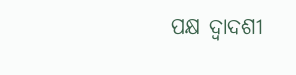ପକ୍ଷ ଦ୍ୱାଦଶୀ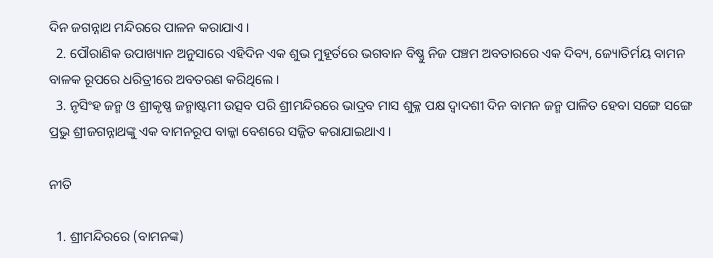ଦିନ ଜଗନ୍ନାଥ ମନ୍ଦିରରେ ପାଳନ କରାଯାଏ ।
  2. ପୌରାଣିକ ଉପାଖ୍ୟାନ ଅନୁସାରେ ଏହିଦିନ ଏକ ଶୁଭ ମୁହୂର୍ତରେ ଭଗବାନ ବିଷ୍ଣୁ ନିଜ ପଞ୍ଚମ ଅବତାରରେ ଏକ ଦିବ୍ୟ, ଜ୍ୟୋତିର୍ମୟ ବାମନ ବାଳକ ରୂପରେ ଧରିତ୍ରୀରେ ଅବତରଣ କରିଥିଲେ ।
  3. ନୃସିଂହ ଜନ୍ମ ଓ ଶ୍ରୀକୃଷ୍ଣ ଜନ୍ମାଷ୍ଟମୀ ଉତ୍ସବ ପରି ଶ୍ରୀମନ୍ଦିରରେ ଭାଦ୍ରବ ମାସ ଶୁକ୍ଳ ପକ୍ଷ ଦ୍ୱାଦଶୀ ଦିନ ବାମନ ଜନ୍ମ ପାଳିତ ହେବା ସଙ୍ଗେ ସଙ୍ଗେ ପ୍ରଭୁ ଶ୍ରୀଜଗନ୍ନାଥଙ୍କୁ ଏକ ବାମନରୂପ ବାଳ୍କା ବେଶରେ ସଜ୍ଜିତ କରାଯାଇଥାଏ ।

ନୀତି

  1. ଶ୍ରୀମନ୍ଦିରରେ (ବାମନଙ୍କ)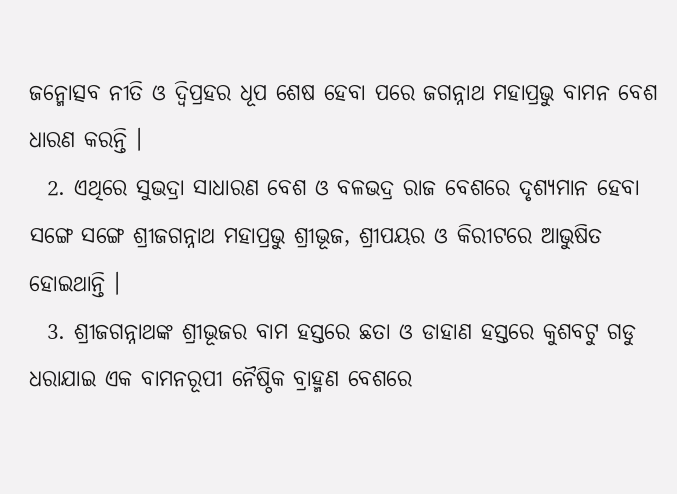ଜନ୍ମୋତ୍ସବ ନୀତି ଓ ଦ୍ୱିପ୍ରହର ଧୂପ ଶେଷ ହେବା ପରେ ଜଗନ୍ନାଥ ମହାପ୍ରଭୁ ବାମନ ବେଶ ଧାରଣ କରନ୍ତି ।
  2. ଏଥିରେ ସୁଭଦ୍ରା ସାଧାରଣ ବେଶ ଓ ବଳଭଦ୍ର ରାଜ ବେଶରେ ଦୃଶ୍ୟମାନ ହେବା ସଙ୍ଗେ ସଙ୍ଗେ ଶ୍ରୀଜଗନ୍ନାଥ ମହାପ୍ରଭୁ ଶ୍ରୀଭୂଜ, ଶ୍ରୀପୟର ଓ କିରୀଟରେ ଆଭୁଷିତ ହୋଇଥାନ୍ତି ।
  3. ଶ୍ରୀଜଗନ୍ନାଥଙ୍କ ଶ୍ରୀଭୂଜର ବାମ ହସ୍ତରେ ଛତା ଓ ଡାହାଣ ହସ୍ତରେ କୁଶବଟୁ ଗଡୁ ଧରାଯାଇ ଏକ ବାମନରୂପୀ ନୈଷ୍ଠିକ ବ୍ରାହ୍ମଣ ବେଶରେ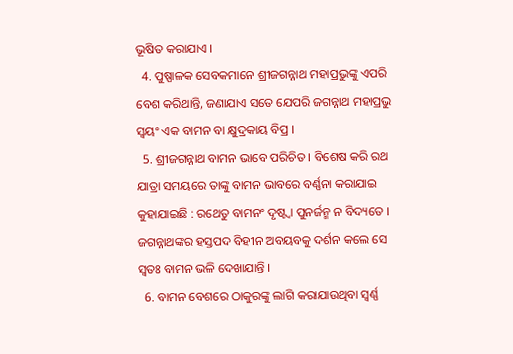ଭୂଷିତ କରାଯାଏ ।
  4. ପୁଷ୍ପାଳକ ସେବକମାନେ ଶ୍ରୀଜଗନ୍ନାଥ ମହାପ୍ରଭୁଙ୍କୁ ଏପରି ବେଶ କରିଥାନ୍ତି, ଜଣାଯାଏ ସତେ ଯେପରି ଜଗନ୍ନାଥ ମହାପ୍ରଭୁ ସ୍ୱୟଂ ଏକ ବାମନ ବା କ୍ଷୁଦ୍ରକାୟ ବିପ୍ର ।
  5. ଶ୍ରୀଜଗନ୍ନାଥ ବାମନ ଭାବେ ପରିଚିତ । ବିଶେଷ କରି ରଥ ଯାତ୍ରା ସମୟରେ ତାଙ୍କୁ ବାମନ ଭାବରେ ବର୍ଣ୍ଣନା କରାଯାଇ କୁହାଯାଇଛି : ରଥେତୁ ବାମନଂ ଦୃଷ୍ଟ୍ୱା ପୁନର୍ଜନ୍ମ ନ ବିଦ୍ୟତେ । ଜଗନ୍ନାଥଙ୍କର ହସ୍ତପଦ ବିହୀନ ଅବୟବକୁ ଦର୍ଶନ କଲେ ସେ ସ୍ୱତଃ ବାମନ ଭଳି ଦେଖାଯାନ୍ତି ।
  6. ବାମନ ବେଶରେ ଠାକୁରଙ୍କୁ ଲାଗି କରାଯାଉଥିବା ସ୍ୱର୍ଣ୍ଣ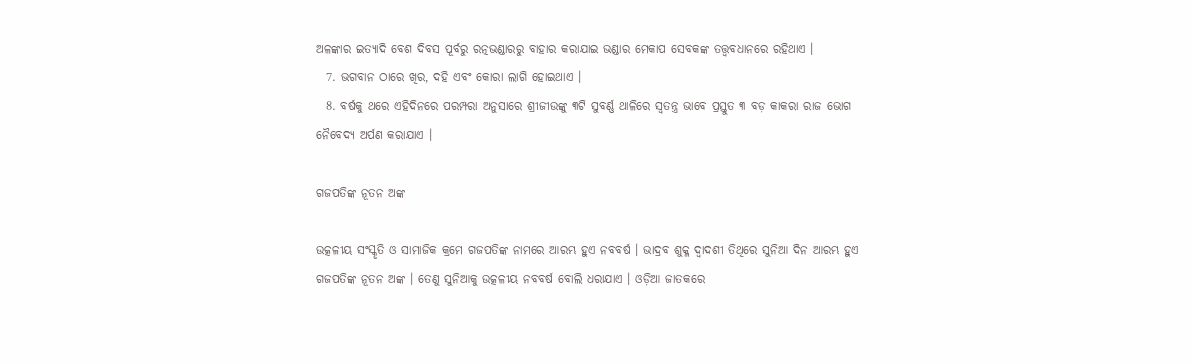ଅଳଙ୍କାର ଇତ୍ୟାଦି ବେଶ ଦିବସ ପୂର୍ବରୁ ରତ୍ନଭଣ୍ଡାରରୁ ବାହାର କରାଯାଇ ଭଣ୍ଡାର ମେକାପ ସେବକଙ୍କ ତତ୍ତ୍ୱବଧାନରେ ରହିଥାଏ ।
  7. ଭଗବାନ ଠାରେ ଖିର, ଦହି ଏବଂ କୋରା ଲାଗି ହୋଇଥାଏ ।
  8. ବର୍ଷକୁ ଥରେ ଏହିଦିନରେ ପରମ୍ପରା ଅନୁସାରେ ଶ୍ରୀଜୀଉଙ୍କୁ ୩ଟି ସୁବର୍ଣ୍ଣ ଥାଳିରେ ସ୍ୱତନ୍ତ୍ର ଭାବେ ପ୍ରସ୍ତୁତ ୩ ବଡ଼ କାକରା ରାଜ ଭୋଗ ନୈବେଦ୍ୟ ଅର୍ପଣ କରାଯାଏ ।

ଗଜପତିଙ୍କ ନୂତନ ଅଙ୍କ

ଉତ୍କଳୀୟ ସଂସ୍କୃତି ଓ ସାମାଜିକ କ୍ରମେ ଗଜପତିଙ୍କ ନାମରେ ଆରମ୍ଭ ହୁଏ ନବବର୍ଷ । ଭାଦ୍ରବ ଶୁକ୍ଳ ଦ୍ୱାଦଶୀ ତିଥିରେ ସୁନିଆ ଦିନ ଆରମ୍ଭ ହୁଏ ଗଜପତିଙ୍କ ନୂତନ ଅଙ୍କ । ତେଣୁ ସୁନିଆକୁ ଉତ୍କଳୀୟ ନବବର୍ଷ ବୋଲି ଧରାଯାଏ । ଓଡ଼ିଆ ଜାତକରେ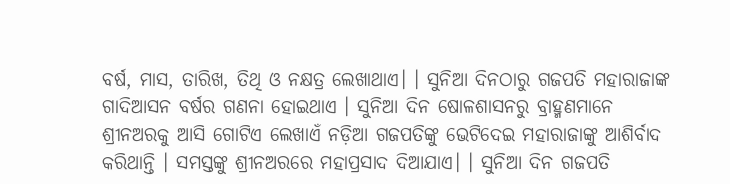ବର୍ଷ, ମାସ, ତାରିଖ, ତିଥି ଓ ନକ୍ଷତ୍ର ଲେଖାଥାଏ। । ସୁନିଆ ଦିନଠାରୁ ଗଜପତି ମହାରାଜାଙ୍କ ଗାଦିଆସନ ବର୍ଷର ଗଣନା ହୋଇଥାଏ । ସୁନିଆ ଦିନ ଷୋଳଶାସନରୁ ବ୍ରାହ୍ମଣମାନେ ଶ୍ରୀନଅରକୁ ଆସି ଗୋଟିଏ ଲେଖାଏଁ ନଡ଼ିଆ ଗଜପତିଙ୍କୁ ଭେଟିଦେଇ ମହାରାଜାଙ୍କୁ ଆଶିର୍ବାଦ କରିଥାନ୍ତି । ସମସ୍ତଙ୍କୁ ଶ୍ରୀନଅରରେ ମହାପ୍ରସାଦ ଦିଆଯାଏ। । ସୁନିଆ ଦିନ ଗଜପତି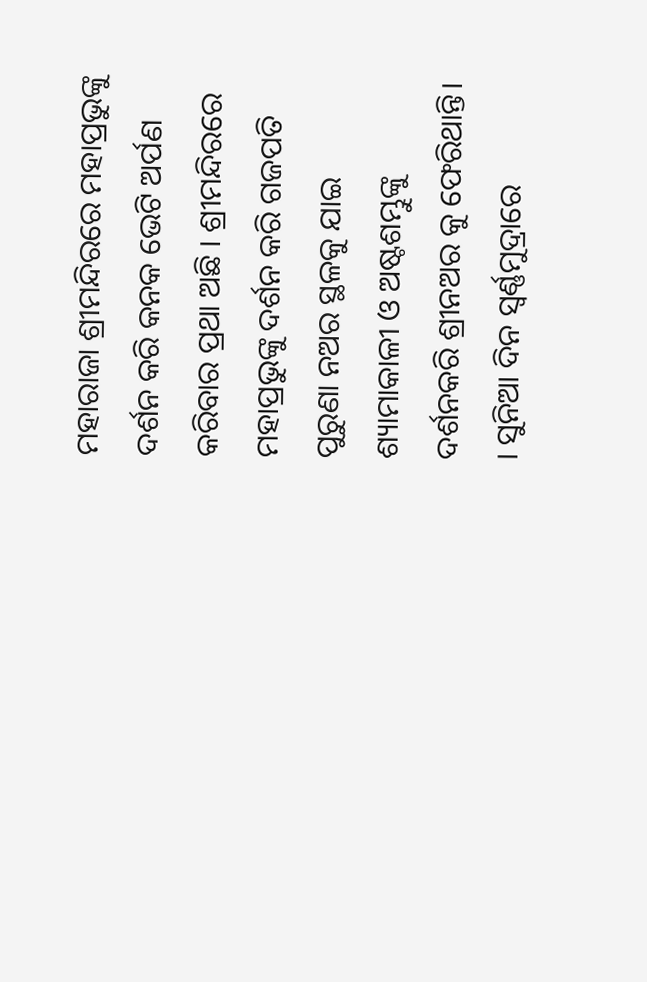ମହାରାଜା ଶ୍ରୀମନ୍ଦିରରେ ମହାପ୍ରଭୁଙ୍କୁ ଦର୍ଶନ କରି କନକ ଭେଟି ଅର୍ପଣ କରିବାର ପ୍ରଥା ଅଛି । ଶ୍ରୀମନ୍ଦିରରେ ମହାପ୍ରଭୁଙ୍କୁ ଦର୍ଶନ କରି ଗଜପତି ପୁରୁଣା ନଅର ସ୍ଥଳକୁ ଯାଇ ଶ୍ୟାମାକାଳୀ ଓ ଅଷ୍ଟଶମ୍ଭୁଙ୍କୁ ଦର୍ଶନକରି ଶ୍ରୀନଅର କୁ ଫେରିଥାନ୍ତି। । ସୁନିଆ ଦିନ ସ୍ୱର୍ଣ୍ଣମୁଦ୍ରାରେ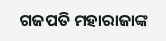ଗଜପତି ମହାରାଜାଙ୍କ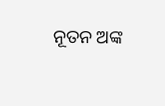ନୂତନ ଅଙ୍କ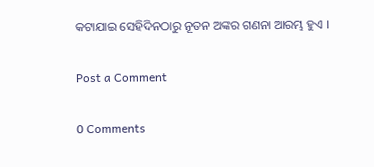କଟାଯାଇ ସେହିଦିନଠାରୁ ନୂତନ ଅଙ୍କର ଗଣନା ଆରମ୍ଭ ହୁଏ ।

Post a Comment

0 Comments